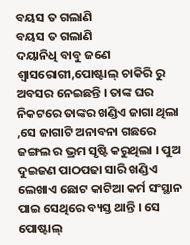ବୟସ ତ ଗଲାଣି
ବୟସ ତ ଗଲାଣି
ଦୟାନିଧି ବାବୁ ଜଣେ ଶ୍ୱାସରୋଗୀ,ପୋଷ୍ଟାଲ୍ ଚାକିରି ରୁ ଅବସର ନେଇଛନ୍ତି । ତାଙ୍କ ଘର ନିକଟରେ ତାଙ୍କର ଖଣ୍ଡିଏ ଜାଗା ଥିଲା ,ସେ ଜାଗାଟି ଅନାବନା ଗଛରେ ଜଙ୍ଗଲ ର ଭ୍ରମ ସୃଷ୍ଟି କରୁଥିଲା । ପୁଅ ଦୁଇଜଣ ପାଠପଢା ସାରି ଖଣ୍ଡିଏ ଲେଖାଏ ଛୋଟ କାଟିଆ କର୍ମ ସଂସ୍ଥାନ ପାଇ ସେଥିରେ ବ୍ୟସ୍ତ ଥାନ୍ତି । ସେ ପୋଷ୍ଟାଲ୍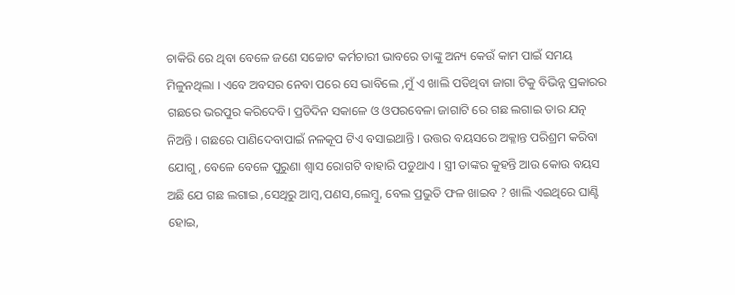ଚାକିରି ରେ ଥିବା ବେଳେ ଜଣେ ସଚ୍ଚୋଟ କର୍ମଚାରୀ ଭାବରେ ତାଙ୍କୁ ଅନ୍ୟ କେଉଁ କାମ ପାଇଁ ସମୟ ମିଳୁନଥିଲା । ଏବେ ଅବସର ନେବା ପରେ ସେ ଭାବିଲେ ,ମୁଁ ଏ ଖାଲି ପଡିଥିବା ଜାଗା ଟିକୁ ବିଭିନ୍ନ ପ୍ରକାରର ଗଛରେ ଭରପୁର କରିଦେବି। ପ୍ରତିଦିନ ସକାଳେ ଓ ଓପରବେଳା ଜାଗାଟି ରେ ଗଛ ଲଗାଇ ତାର ଯତ୍ନ ନିଅନ୍ତି । ଗଛରେ ପାଣିଦେବାପାଇଁ ନଳକୂପ ଟିଏ ବସାଇଥାନ୍ତି । ଉତ୍ତର ବୟସରେ ଅକ୍ଳାନ୍ତ ପରିଶ୍ରମ କରିବା ଯୋଗୁ, ବେଳେ ବେଳେ ପୁରୁଣା ଶ୍ଵାସ ରୋଗଟି ବାହାରି ପଡୁଥାଏ । ସ୍ତ୍ରୀ ତାଙ୍କର କୁହନ୍ତି ଆଉ କୋଉ ବୟସ ଅଛି ଯେ ଗଛ ଲଗାଇ ,ସେଥିରୁ ଆମ୍ବ,ପଣସ,ଲେମ୍ବୁ, ବେଲ ପ୍ରଭୁତି ଫଳ ଖାଇବ ? ଖାଲି ଏଇଥିରେ ଘାଣ୍ଟି ହୋଇ,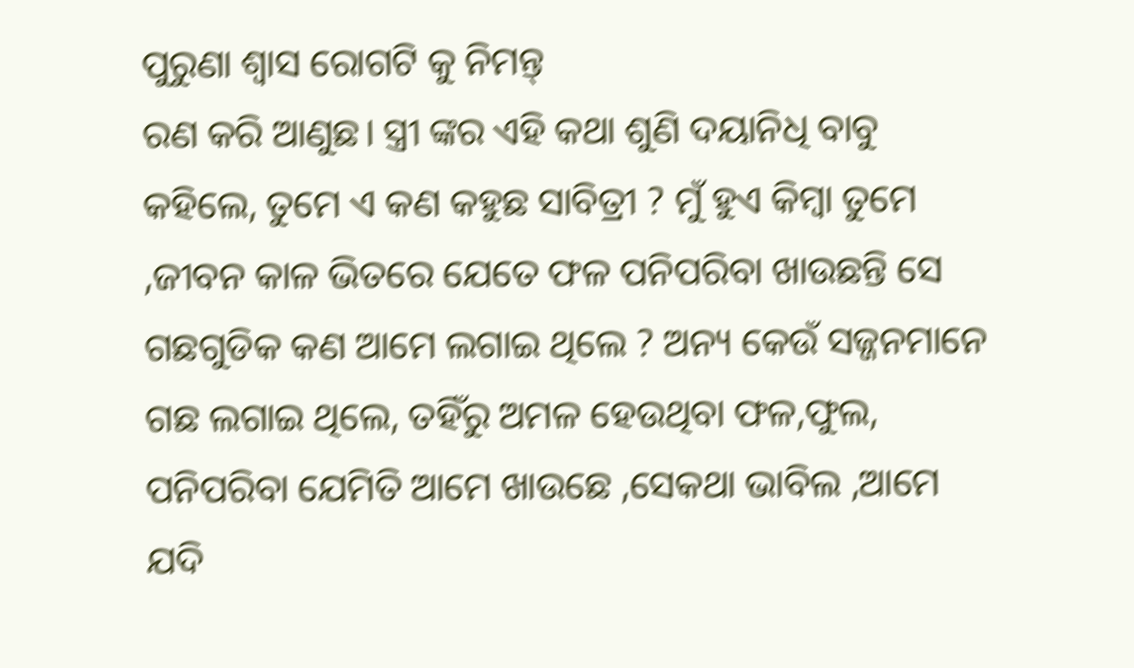ପୁରୁଣା ଶ୍ଵାସ ରୋଗଟି କୁ ନିମନ୍ତ୍
ରଣ କରି ଆଣୁଛ। ସ୍ତ୍ରୀ ଙ୍କର ଏହି କଥା ଶୁଣି ଦୟାନିଧି ବାବୁ କହିଲେ, ତୁମେ ଏ କଣ କହୁଛ ସାବିତ୍ରୀ ? ମୁଁ ହୁଏ କିମ୍ବା ତୁମେ ,ଜୀବନ କାଳ ଭିତରେ ଯେତେ ଫଳ ପନିପରିବା ଖାଉଛନ୍ତି ସେ ଗଛଗୁଡିକ କଣ ଆମେ ଲଗାଇ ଥିଲେ ? ଅନ୍ୟ କେଉଁ ସଜ୍ଜନମାନେ ଗଛ ଲଗାଇ ଥିଲେ, ତହିଁରୁ ଅମଳ ହେଉଥିବା ଫଳ,ଫୁଲ, ପନିପରିବା ଯେମିତି ଆମେ ଖାଉଛେ ,ସେକଥା ଭାବିଲ ,ଆମେ ଯଦି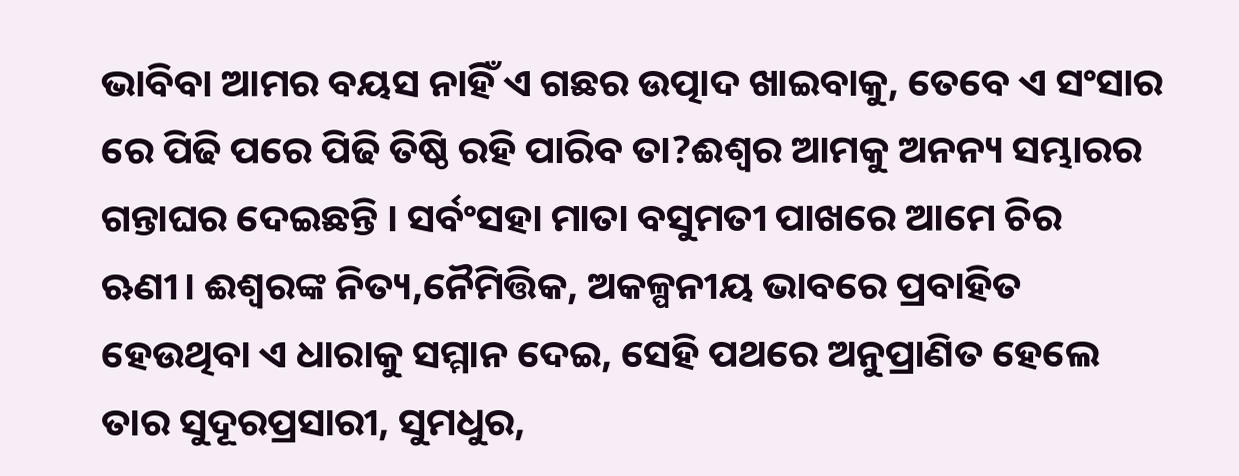ଭାବିବା ଆମର ବୟସ ନାହିଁ ଏ ଗଛର ଉତ୍ପାଦ ଖାଇବାକୁ, ତେବେ ଏ ସଂସାର ରେ ପିଢି ପରେ ପିଢି ତିଷ୍ଠି ରହି ପାରିବ ତା?ଈଶ୍ବର ଆମକୁ ଅନନ୍ୟ ସମ୍ଭାରର ଗନ୍ତାଘର ଦେଇଛନ୍ତି । ସର୍ବଂସହା ମାତା ବସୁମତୀ ପାଖରେ ଆମେ ଚିର ଋଣୀ। ଈଶ୍ବରଙ୍କ ନିତ୍ୟ,ନୈମିତ୍ତିକ, ଅକଳ୍ପନୀୟ ଭାବରେ ପ୍ରବାହିତ ହେଉଥିବା ଏ ଧାରାକୁ ସମ୍ମାନ ଦେଇ, ସେହି ପଥରେ ଅନୁପ୍ରାଣିତ ହେଲେ ତାର ସୁଦୂରପ୍ରସାରୀ, ସୁମଧୁର,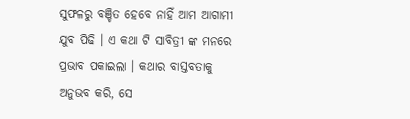ସୁଫଳରୁ ବଞ୍ଚିତ ହେବେ ନାହିଁ ଆମ ଆଗାମୀ ଯୁବ ପିଢି । ଏ କଥା ଟି ସାବିତ୍ରୀ ଙ୍କ ମନରେ ପ୍ରଭାବ ପକାଇଲା । କଥାର ବାସ୍ତବତାକୁ ଅନୁଭବ କରି, ସେ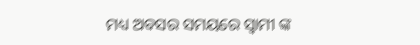ମଧ୍ୟ ଅବସର ସମୟରେ ସ୍ବାମୀ ଙ୍କ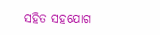ସହିତ ସହଯୋଗ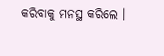କରିବାକୁ ମନସ୍ଥ କରିଲେ ।